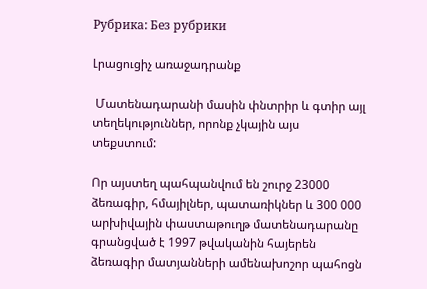Рубрика: Без рубрики

Լրացուցիչ առաջադրանք

 Մատենադարանի մասին փնտրիր և գտիր այլ տեղեկություններ, որոնք չկային այս տեքստում:

Որ այստեղ պահպանվում են շուրջ 23000 ձեռագիր, հմայիլներ, պատառիկներ և 300 000 արխիվային փաստաթուղթ մատենադարանը գրանցված է 1997 թվականին հայերեն ձեռագիր մատյանների ամենախոշոր պահոցն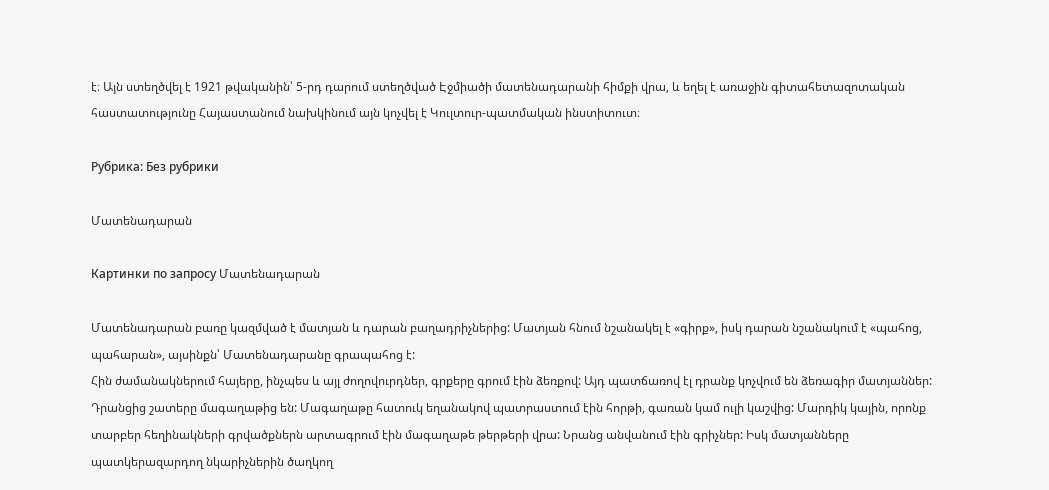է։ Այն ստեղծվել է 1921 թվականին՝ 5-րդ դարում ստեղծված Էջմիածի մատենադարանի հիմքի վրա, և եղել է առաջին գիտահետազոտական հաստատությունը Հայաստանում նախկինում այն կոչվել է Կուլտուր-պատմական ինստիտուտ։

Рубрика: Без рубрики

Մատենադարան

Картинки по запросу Մատենադարան

Մատենադարան բառը կազմված է մատյան և դարան բաղադրիչներից: Մատյան հնում նշանակել է «գիրք», իսկ դարան նշանակում է «պահոց, պահարան», այսինքն՝ Մատենադարանը գրապահոց է:
Հին ժամանակներում հայերը, ինչպես և այլ ժողովուրդներ, գրքերը գրում էին ձեռքով: Այդ պատճառով էլ դրանք կոչվում են ձեռագիր մատյաններ: Դրանցից շատերը մագաղաթից են: Մագաղաթը հատուկ եղանակով պատրաստում էին հորթի, գառան կամ ուլի կաշվից: Մարդիկ կային, որոնք տարբեր հեղինակների գրվածքներն արտագրում էին մագաղաթե թերթերի վրա: Նրանց անվանում էին գրիչներ: Իսկ մատյանները պատկերազարդող նկարիչներին ծաղկող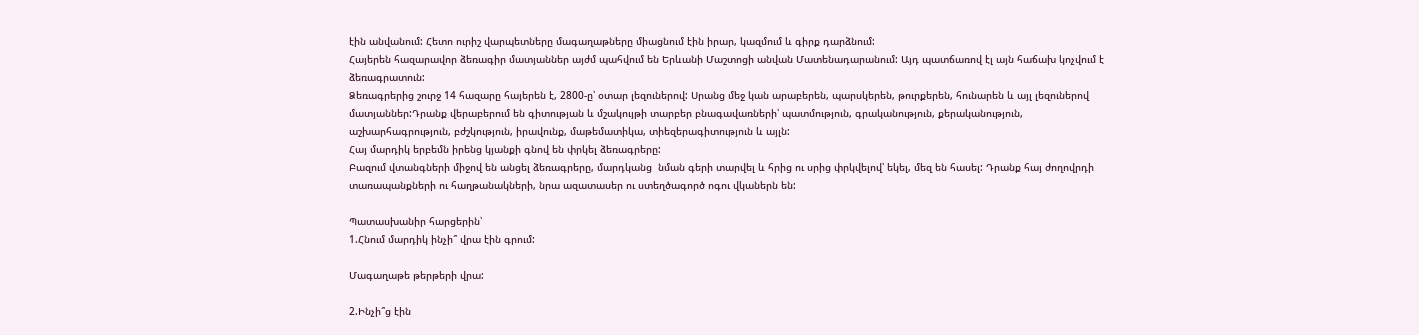էին անվանում: Հետո ուրիշ վարպետները մագաղաթները միացնում էին իրար, կազմում և գիրք դարձնում:
Հայերեն հազարավոր ձեռագիր մատյաններ այժմ պահվում են Երևանի Մաշտոցի անվան Մատենադարանում: Այդ պատճառով էլ այն հաճախ կոչվում է ձեռագրատուն:
Ձեռագրերից շուրջ 14 հազարը հայերեն է, 2800-ը՝ օտար լեզուներով: Սրանց մեջ կան արաբերեն, պարսկերեն, թուրքերեն, հունարեն և այլ լեզուներով մատյաններ:Դրանք վերաբերում են գիտության և մշակույթի տարբեր բնագավառների՝ պատմություն, գրականություն, քերականություն, աշխարհագրություն, բժշկություն, իրավունք, մաթեմատիկա, տիեզերագիտություն և այլն:
Հայ մարդիկ երբեմն իրենց կյանքի գնով են փրկել ձեռագրերը:
Բազում վտանգների միջով են անցել ձեռագրերը, մարդկանց  նման գերի տարվել և հրից ու սրից փրկվելով՝ եկել, մեզ են հասել: Դրանք հայ ժողովրդի տառապանքների ու հաղթանակների, նրա ազատասեր ու ստեղծագործ ոգու վկաներն են:

Պատասխանիր հարցերին՝
1.Հնում մարդիկ ինչի՞ վրա էին գրում:

Մագաղաթե թերթերի վրա:

2.Ինչի՞ց էին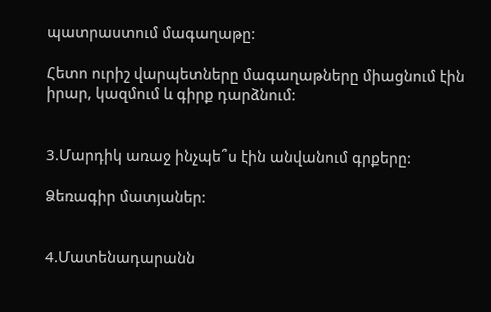պատրաստում մագաղաթը:

Հետո ուրիշ վարպետները մագաղաթները միացնում էին իրար, կազմում և գիրք դարձնում:


3.Մարդիկ առաջ ինչպե՞ս էին անվանում գրքերը:

Ձեռագիր մատյաներ:


4.Մատենադարանն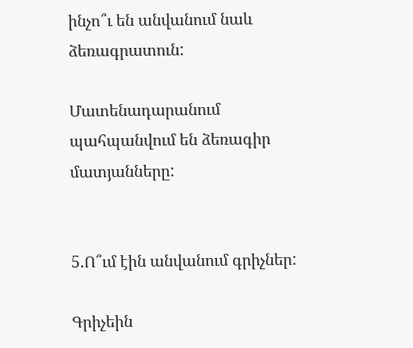ինչո՞ւ են անվանում նաև ձեռագրատուն:

Մատենադարանում պահպանվում են ձեռագիր մատյանները:


5.Ո՞ւմ էին անվանում գրիչներ:

Գրիչեին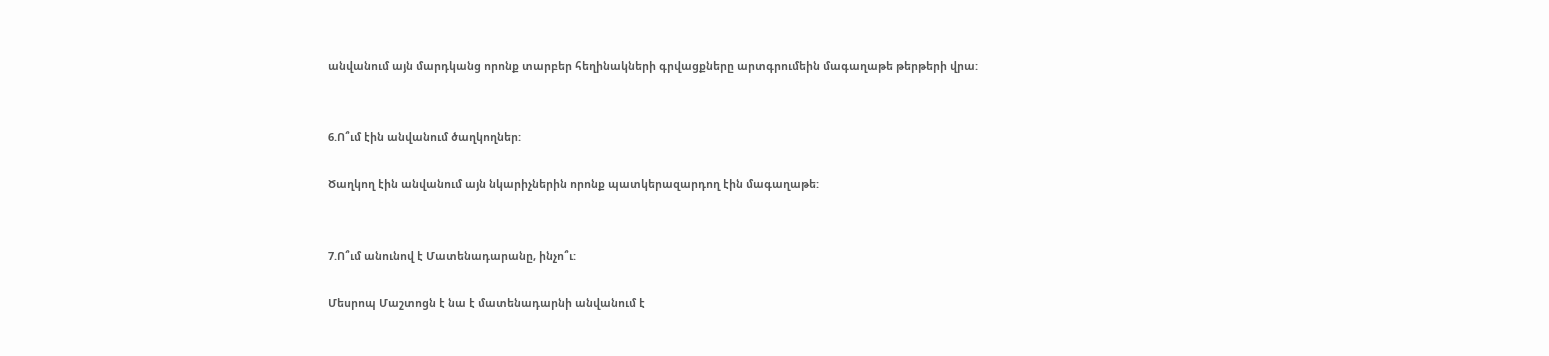անվանում այն մարդկանց որոնք տարբեր հեղինակների գրվացքները արտգրումեին մագաղաթե թերթերի վրա:


6.Ո՞ւմ էին անվանում ծաղկողներ:

Ծաղկող էին անվանում այն նկարիչներին որոնք պատկերազարդող էին մագաղաթե:


7.Ո՞ւմ անունով է Մատենադարանը, ինչո՞ւ:

Մեսրոպ Մաշտոցն է նա է մատենադարնի անվանում է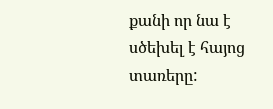քանի որ նա է սծեխել է հայոց տառերը: